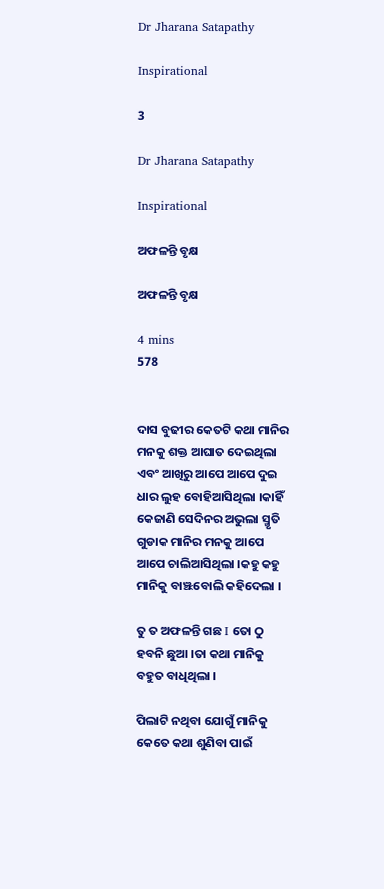Dr Jharana Satapathy

Inspirational

3

Dr Jharana Satapathy

Inspirational

ଅଫଳନ୍ତି ବୃକ୍ଷ

ଅଫଳନ୍ତି ବୃକ୍ଷ

4 mins
578


ଦାସ ବୁଢୀର କେତଟି କଥା ମାନିର ମନକୁ ଶକ୍ତ ଆଘାତ ଦେଇଥିଲା ଏବଂ ଆଖିରୁ ଆପେ ଆପେ ଦୁଇ ଧାର ଲୁହ ବୋହିଆସିଥିଲା ।କାହିଁ କେଜାଣି ସେଦିନର ଅଭୁଲା ସ୍ମୃତି ଗୁଡାକ ମାନିର ମନକୁ ଆପେ ଆପେ ଚାଲିଆସିଥିଲା ।କହୁ କହୁ ମାନିକୁ ବାଞ୍ଝବୋଲି କହିଦେଲା ।

ତୁ ତ ଅଫଳନ୍ତି ଗଛ I ତୋ ଠୁ ହବନି ଛୁଆ ।ତା କଥା ମାନିକୁ ବହୁତ ବାଧିଥିଲା ।

ପିଲାଟି ନଥିବା ଯୋଗୁଁ ମାନିକୁ କେତେ କଥା ଶୁଣିବା ପାଇଁ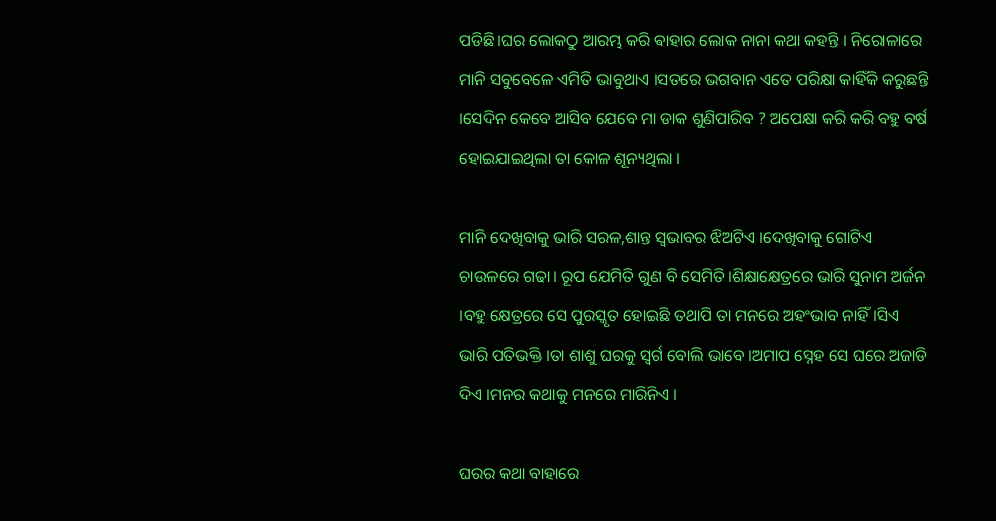ପଡିଛି।ଘର ଲୋକଠୁ ଆରମ୍ଭ କରି ଵାହାର ଲୋକ ନାନା କଥା କହନ୍ତି । ନିରୋଳାରେ ମାନି ସବୁବେଳେ ଏମିତି ଭାବୁଥାଏ ।ସତରେ ଭଗବାନ ଏତେ ପରିକ୍ଷା କାହିଁକି କରୁଛନ୍ତି ।ସେଦିନ କେବେ ଆସିବ ଯେବେ ମା ଡାକ ଶୁଣିପାରିବ ? ଅପେକ୍ଷା କରି କରି ବହୁ ବର୍ଷ ହୋଇଯାଇଥିଲା ତା କୋଳ ଶୂନ୍ୟଥିଲା ।

ମାନି ଦେଖିବାକୁ ଭାରି ସରଳ,ଶାନ୍ତ ସ୍ବଭାବର ଝିଅଟିଏ ।ଦେଖିବାକୁ ଗୋଟିଏ ଚାଉଳରେ ଗଢା। ରୂପ ଯେମିତି ଗୁଣ ବି ସେମିତି।ଶିକ୍ଷାକ୍ଷେତ୍ରରେ ଭାରି ସୁନାମ ଅର୍ଜନ ।ବହୁ କ୍ଷେତ୍ରରେ ସେ ପୁରସ୍କୃତ ହୋଇଛି ତଥାପି ତା ମନରେ ଅହଂଭାବ ନାହିଁ।ସିଏ ଭାରି ପତିଭକ୍ତି ।ତା ଶାଶୁ ଘରକୁ ସ୍ବର୍ଗ ବୋଲି ଭାବେ ।ଅମାପ ସ୍ନେହ ସେ ଘରେ ଅଜାଡି ଦିଏ ।ମନର କଥାକୁ ମନରେ ମାରିନିଏ ।

ଘରର କଥା ବାହାରେ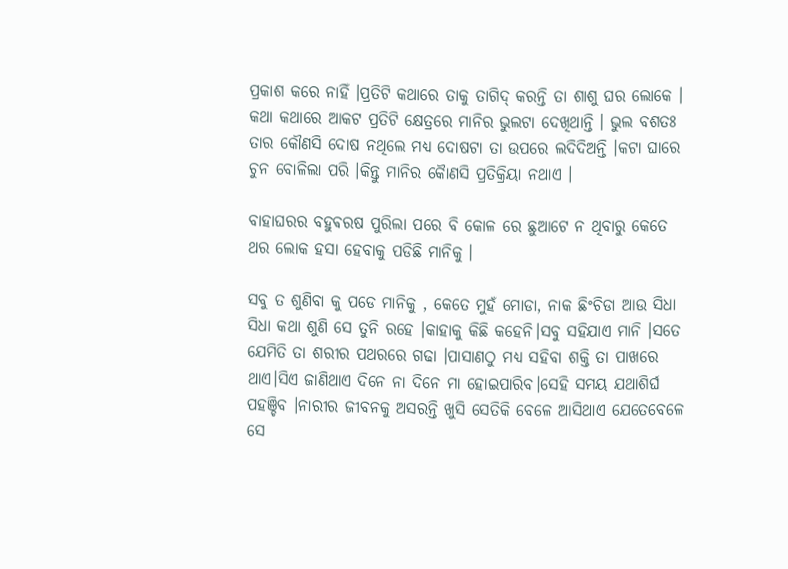ପ୍ରକାଶ କରେ ନାହିଁ ।ପ୍ରତିଟି କଥାରେ ତାକୁ ତାଗିଦ୍ କରନ୍ତି ତା ଶାଶୁ ଘର ଲୋକେ । କଥା କଥାରେ ଆକଟ ପ୍ରତିଟି କ୍ଷେତ୍ରରେ ମାନିର ଭୁଲଟା ଦେଖିଥାନ୍ତି । ଭୁଲ ବଶତଃ ତାର କୌଣସି ଦୋଷ ନଥିଲେ ମଧ୍ୟ ଦୋଷଟା ତା ଉପରେ ଲଦିଦିଅନ୍ତି ।କଟା ଘାରେ ଚୁନ ବୋଳିଲା ପରି ।କିନ୍ତୁ ମାନିର କୈାଣସି ପ୍ରତିକ୍ରିୟା ନଥାଏ ।

ବାହାଘରର ବହୁଵରଷ ପୁରିଲା ପରେ ବି କୋଳ ରେ ଛୁଆଟେ ନ ଥିବାରୁ କେତେ ଥର ଲୋକ ହସା ହେବାକୁ ପଡିଛି ମାନିକୁ ।

ସବୁ ତ ଶୁଣିବା କୁ ପଡେ ମାନିକୁ , କେତେ ମୁହଁ ମୋଡା, ନାକ ଛିଂଚିଡା ଆଉ ସିଧା ସିଧା କଥା ଶୁଣି ସେ ତୁନି ରହେ ।କାହାକୁ କିଛି କହେନି।ସବୁ ସହିଯାଏ ମାନି ।ସତେ ଯେମିତି ତା ଶରୀର ପଥରରେ ଗଢା ।ପାସାଣଠୁ ମଧ୍ୟ ସହିବା ଶକ୍ତି ତା ପାଖରେ ଥାଏ।ସିଏ ଜାଣିଥାଏ ଦିନେ ନା ଦିନେ ମା ହୋଇପାରିବ।ସେହି ସମୟ ଯଥାଶିର୍ଘ ପହଞ୍ଚିବ ।ନାରୀର ଜୀବନକୁ ଅସରନ୍ତି ଖୁସି ସେତିକି ବେଳେ ଆସିଥାଏ ଯେତେବେଳେ ସେ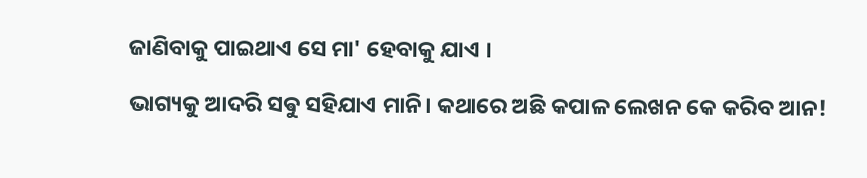ଜାଣିବାକୁ ପାଇଥାଏ ସେ ମା' ହେବାକୁ ଯାଏ ।

ଭାଗ୍ୟକୁ ଆଦରି ସଵୁ ସହିଯାଏ ମାନି। କଥାରେ ଅଛି କପାଳ ଲେଖନ କେ କରିବ ଆନ!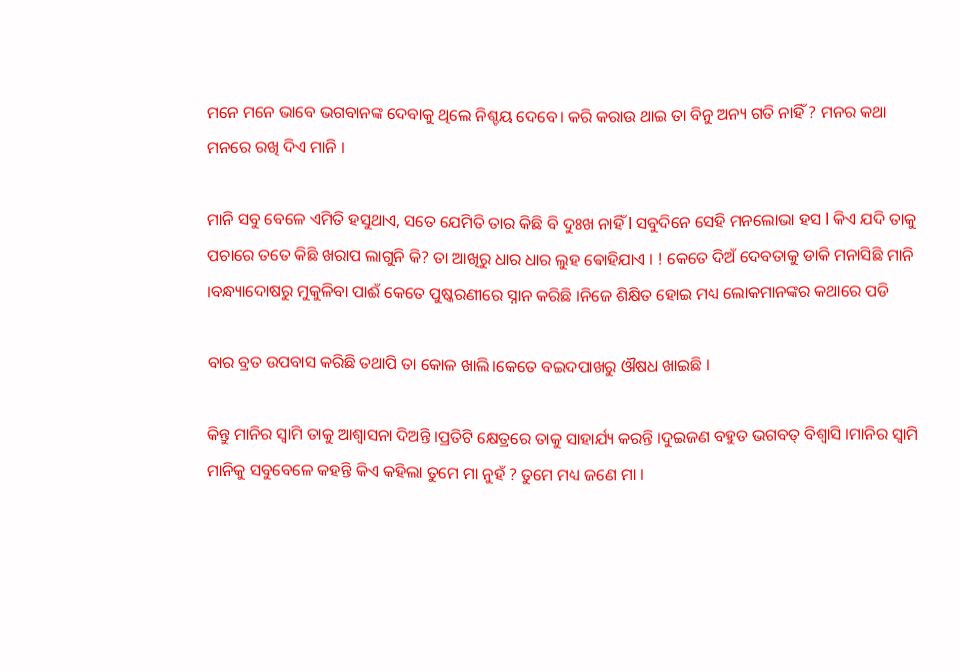ମନେ ମନେ ଭାବେ ଭଗବାନଙ୍କ ଦେବାକୁ ଥିଲେ ନିଶ୍ଚୟ ଦେବେ। କରି କରାଉ ଥାଇ ତା ବିନୁ ଅନ୍ୟ ଗତି ନାହିଁ ? ମନର କଥା ମନରେ ରଖି ଦିଏ ମାନି ।

ମାନି ସବୁ ବେଳେ ଏମିତି ହସୁଥାଏ, ସତେ ଯେମିତି ତାର କିଛି ବି ଦୁଃଖ ନାହିଁ l ସବୁଦିନେ ସେହି ମନଲୋଭା ହସ l କିଏ ଯଦି ତାକୁ ପଚାରେ ତତେ କିଛି ଖରାପ ଲାଗୁନି କି? ତା ଆଖିରୁ ଧାର ଧାର ଲୁହ ଵୋହିଯାଏ । ! କେତେ ଦିଅଁ ଦେବତାକୁ ଡାକି ମନାସିଛି ମାନି ।ବନ୍ଧ୍ୟାଦୋଷରୁ ମୁକୁଳିବା ପାଈଁ କେତେ ପୁଷ୍କରଣୀରେ ସ୍ନାନ କରିଛି ।ନିଜେ ଶିକ୍ଷିତ ହୋଇ ମଧ୍ୟ ଲୋକମାନଙ୍କର କଥାରେ ପଡି

ବାର ବ୍ରତ ଉପବାସ କରିଛି ତଥାପି ତା କୋଳ ଖାଲି।କେତେ ବଇଦପାଖରୁ ଔଷଧ ଖାଇଛି ।

କିନ୍ତୁ ମାନିର ସ୍ବାମି ତାକୁ ଆଶ୍ବାସନା ଦିଅନ୍ତି ।ପ୍ରତିଟି କ୍ଷେତ୍ରରେ ତାକୁ ସାହାର୍ଯ୍ୟ କରନ୍ତି ।ଦୁଇଜଣ ବହୁତ ଭଗବତ୍ ବିଶ୍ବାସି ।ମାନିର ସ୍ବାମି ମାନିକୁ ସବୁବେଳେ କହନ୍ତି କିଏ କହିଲା ତୁମେ ମା ନୁହଁ ? ତୁମେ ମଧ୍ୟ ଜଣେ ମା ।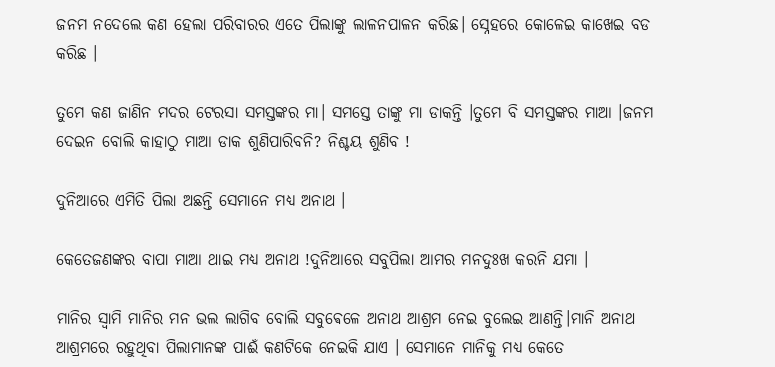ଜନମ ନଦେଲେ କଣ ହେଲା ପରିବାରର ଏତେ ପିଲାଙ୍କୁ ଲାଳନପାଳନ କରିଛ। ସ୍ନେହରେ କୋଳେଇ କାଖେଇ ବଡ କରିଛ ।

ତୁମେ କଣ ଜାଣିନ ମଦର ଟେରସା ସମସ୍ତଙ୍କର ମା। ସମସ୍ତେ ତାଙ୍କୁ ମା ଡାକନ୍ତି ।ତୁମେ ବି ସମସ୍ତଙ୍କର ମାଆ ।ଜନମ ଦେଇନ ବୋଲି କାହାଠୁ ମାଆ ଡାକ ଶୁଣିପାରିବନି? ନିଶ୍ଚୟ ଶୁଣିବ !

ଦୁନିଆରେ ଏମିତି ପିଲା ଅଛନ୍ତି ସେମାନେ ମଧ୍ୟ ଅନାଥ ।

କେତେଜଣଙ୍କର ବାପା ମାଆ ଥାଇ ମଧ୍ୟ ଅନାଥ !ଦୁନିଆରେ ସବୁପିଲା ଆମର ମନଦୁଃଖ କରନି ଯମା ।

ମାନିର ସ୍ବାମି ମାନିର ମନ ଭଲ ଲାଗିବ ବୋଲି ସବୁଵେଳେ ଅନାଥ ଆଶ୍ରମ ନେଇ ବୁଲେଇ ଆଣନ୍ତି।ମାନି ଅନାଥ ଆଶ୍ରମରେ ରହୁଥିବା ପିଲାମାନଙ୍କ ପାଈଁ କଣଟିକେ ନେଇକି ଯାଏ । ସେମାନେ ମାନିକୁ ମଧ୍ୟ କେତେ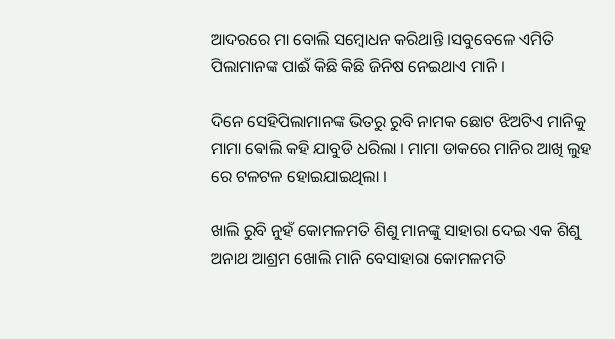ଆଦରରେ ମା ବୋଲି ସମ୍ବୋଧନ କରିଥାନ୍ତି ।ସବୁବେଳେ ଏମିତି ପିଲାମାନଙ୍କ ପାଈଁ କିଛି କିଛି ଜିନିଷ ନେଇଥାଏ ମାନି ।

ଦିନେ ସେହିପିଲାମାନଙ୍କ ଭିତରୁ ରୁବି ନାମକ ଛୋଟ ଝିଅଟିଏ ମାନିକୁ ମାମା ଵୋଲି କହି ଯାବୁଡି ଧରିଲା । ମାମା ଡାକରେ ମାନିର ଆଖି ଲୁହ ରେ ଟଳଟଳ ହୋଇଯାଇଥିଲା ।

ଖାଲି ରୁବି ନୁହଁ କୋମଳମତି ଶିଶୁ ମାନଙ୍କୁ ସାହାରା ଦେଇ ଏକ ଶିଶୁ ଅନାଥ ଆଶ୍ରମ ଖୋଲି ମାନି ବେସାହାରା କୋମଳମତି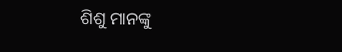ଶିଶୁ ମାନଙ୍କୁ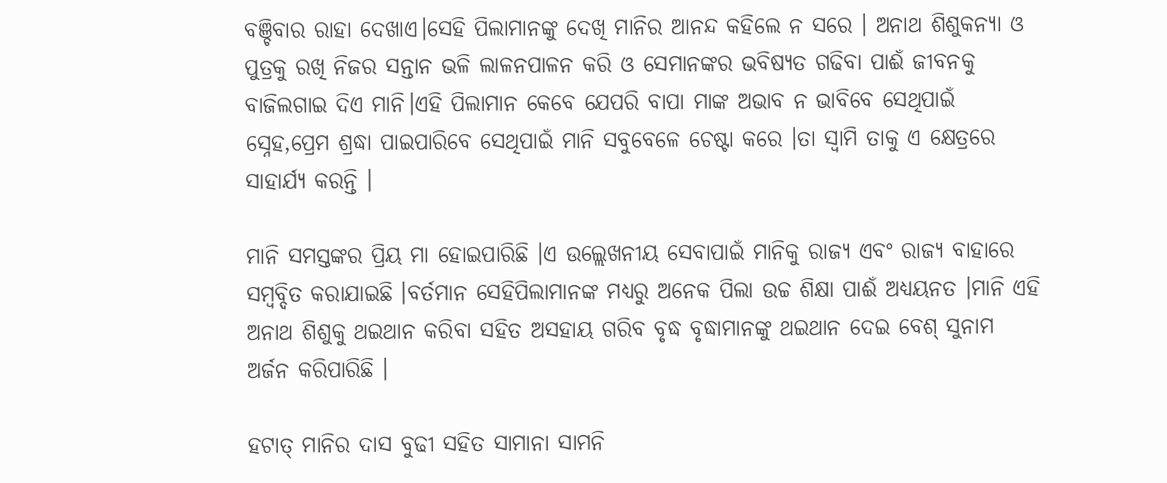ବଞ୍ଚିବାର ରାହା ଦେଖାଏ।ସେହି ପିଲାମାନଙ୍କୁ ଦେଖି ମାନିର ଆନନ୍ଦ କହିଲେ ନ ସରେ । ଅନାଥ ଶିଶୁକନ୍ୟା ଓ ପୁତ୍ରକୁ ରଖି ନିଜର ସନ୍ତାନ ଭଳି ଲାଳନପାଳନ କରି ଓ ସେମାନଙ୍କର ଭବିଷ୍ୟତ ଗଢିବା ପାଈଁ ଜୀବନକୁ ବାଜିଲଗାଇ ଦିଏ ମାନି।ଏହି ପିଲାମାନ କେବେ ଯେପରି ବାପା ମାଙ୍କ ଅଭାବ ନ ଭାବିବେ ସେଥିପାଇଁ ସ୍ନେହ,ପ୍ରେମ ଶ୍ରଦ୍ଧା ପାଇପାରିବେ ସେଥିପାଇଁ ମାନି ସବୁବେଳେ ଚେଷ୍ଟା କରେ ।ତା ସ୍ବାମି ତାକୁ ଏ କ୍ଷେତ୍ରରେ ସାହାର୍ଯ୍ୟ କରନ୍ତି ।

ମାନି ସମସ୍ତଙ୍କର ପ୍ରିୟ ମା ହୋଇପାରିଛି ।ଏ ଉଲ୍ଲେଖନୀୟ ସେବାପାଇଁ ମାନିକୁ ରାଜ୍ୟ ଏବଂ ରାଜ୍ୟ ବାହାରେ ସମ୍ବବ୍ଦିତ କରାଯାଇଛି ।ବର୍ତମାନ ସେହିପିଲାମାନଙ୍କ ମଧ୍ୟରୁ ଅନେକ ପିଲା ଉଚ୍ଚ ଶିକ୍ଷା ପାଈଁ ଅଧ୍ୟୟନତ ।ମାନି ଏହି ଅନାଥ ଶିଶୁକୁ ଥଇଥାନ କରିବା ସହିତ ଅସହାୟ ଗରିବ ବୃଦ୍ଧ ବୃଦ୍ଧାମାନଙ୍କୁ ଥଇଥାନ ଦେଇ ବେଶ୍ ସୁନାମ ଅର୍ଜନ କରିପାରିଛି ।

ହଟାତ୍ ମାନିର ଦାସ ବୁଢୀ ସହିତ ସାମାନା ସାମନି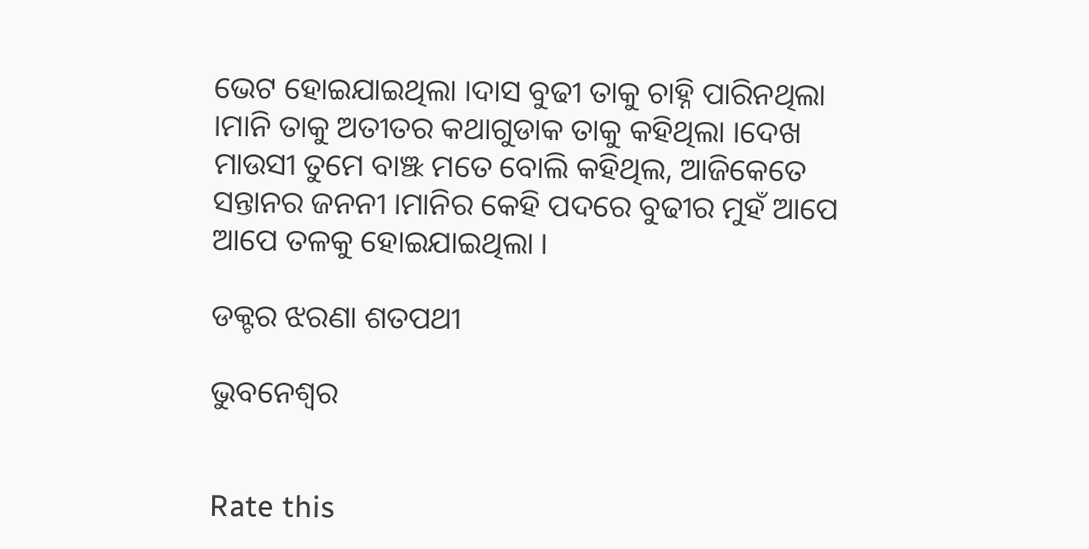ଭେଟ ହୋଇଯାଇଥିଲା ।ଦାସ ବୁଢୀ ତାକୁ ଚାହ୍ନି ପାରିନଥିଲା ।ମାନି ତାକୁ ଅତୀତର କଥାଗୁଡାକ ତାକୁ କହିଥିଲା ।ଦେଖ ମାଉସୀ ତୁମେ ବାଞ୍ଝ ମତେ ବୋଲି କହିଥିଲ, ଆଜିକେତେ ସନ୍ତାନର ଜନନୀ ।ମାନିର କେହି ପଦରେ ବୁଢୀର ମୁହଁ ଆପେ ଆପେ ତଳକୁ ହୋଇଯାଇଥିଲା ।

ଡକ୍ଟର ଝରଣା ଶତପଥୀ

ଭୁବନେଶ୍ବର


Rate this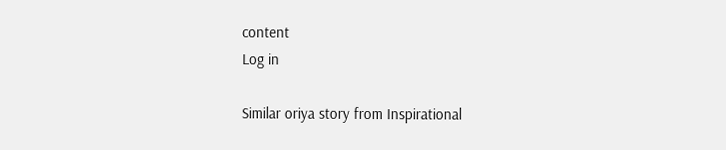content
Log in

Similar oriya story from Inspirational